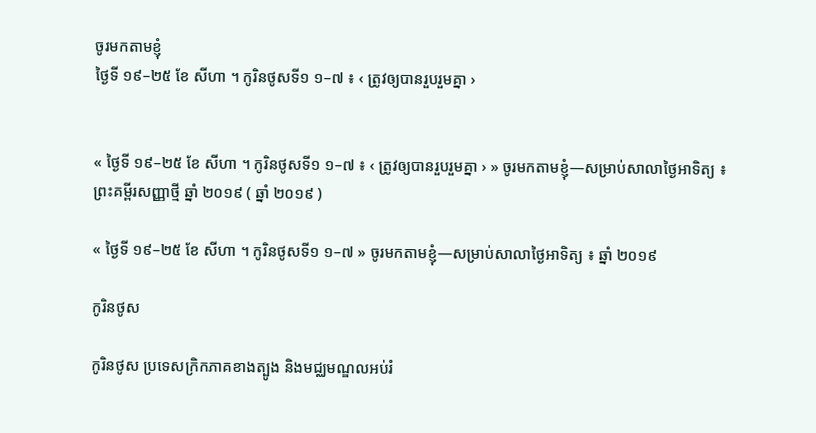ចូរមកតាមខ្ញុំ
ថ្ងៃទី ១៩–២៥ ខែ សីហា ។ កូរិនថូសទី១ ១–៧ ៖ ‹ ត្រូវឲ្យបានរួបរួមគ្នា ›


« ថ្ងៃទី ១៩–២៥ ខែ សីហា ។ កូរិនថូសទី១ ១–៧ ៖ ‹ ត្រូវឲ្យបានរួបរួមគ្នា › » ចូរមកតាមខ្ញុំ—សម្រាប់សាលាថ្ងៃអាទិត្យ ៖ ព្រះគម្ពីរសញ្ញាថ្មី ឆ្នាំ ២០១៩ ( ឆ្នាំ ២០១៩ )

« ថ្ងៃទី ១៩–២៥ ខែ សីហា ។ កូរិនថូសទី១ ១–៧ » ចូរមកតាមខ្ញុំ—សម្រាប់សាលាថ្ងៃអាទិត្យ ៖ ឆ្នាំ ២០១៩

កូរិនថូស

កូរិនថូស ប្រទេសក្រិកភាគខាងត្បូង និងមជ្ឈមណ្ឌលអប់រំ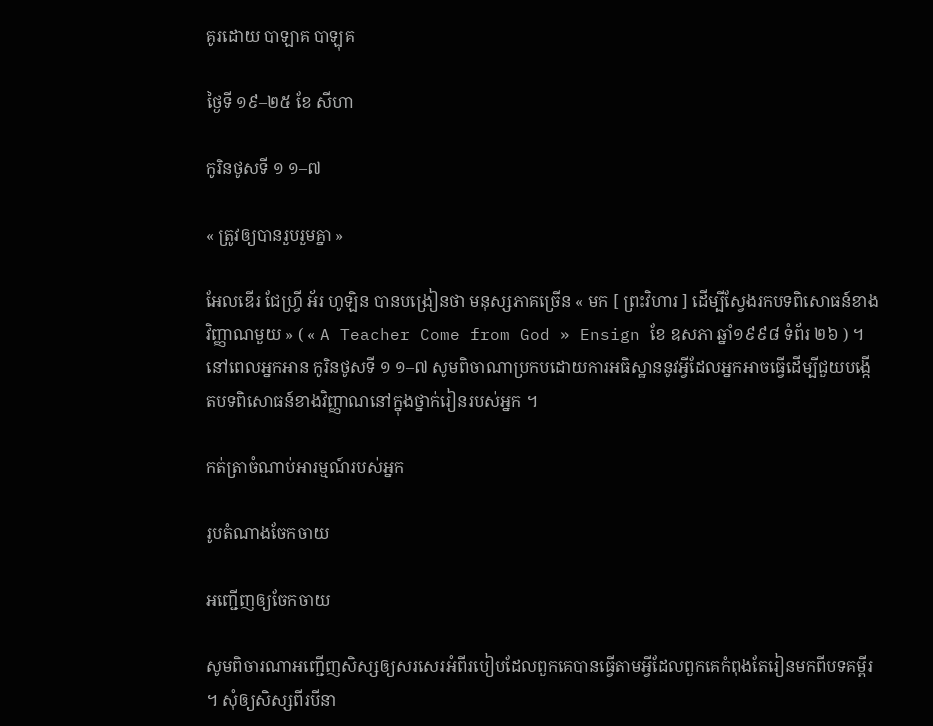គូរដោយ បាឡាគ បាឡុគ

ថ្ងៃទី ១៩–២៥ ខែ សីហា

កូរិនថូសទី ១ ១–៧

« ត្រូវឲ្យបានរួបរួមគ្នា »

អែលឌើរ ជែហ្វ្រី អ័រ ហូឡិន បានបង្រៀនថា មនុស្សភាគច្រើន « មក [ ព្រះវិហារ ] ដើម្បីស្វែងរកបទពិសោធន៍ខាងវិញ្ញាណមួយ » ( « A Teacher Come from God » Ensign ខែ ឧសភា ឆ្នាំ១៩៩៨ ទំព័រ ២៦ ) ។ នៅពេលអ្នកអាន កូរិនថូសទី ១ ១–៧ សូមពិចាណាប្រកបដោយការអធិស្ឋាននូវអ្វីដែលអ្នកអាចធ្វើដើម្បីជួយបង្កើតបទពិសោធន៍ខាងវិញ្ញាណនៅក្នុងថ្នាក់រៀនរបស់អ្នក ។

កត់ត្រាចំណាប់អារម្មណ៍របស់អ្នក

រូបតំណាងចែកចាយ

អញ្ជើញឲ្យចែកចាយ

សូមពិចារណាអញ្ជើញសិស្សឲ្យសរសេរអំពីរបៀបដែលពួកគេបានធ្វើតាមអ្វីដែលពួកគេកំពុងតែរៀនមកពីបទគម្ពីរ ។ សុំឲ្យសិស្សពីរបីនា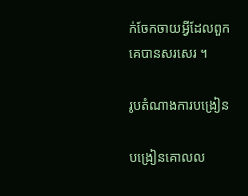ក់ចែកចាយអ្វីដែលពួកគេបានសរសេរ ។

រូបតំណាងការបង្រៀន

បង្រៀនគោលល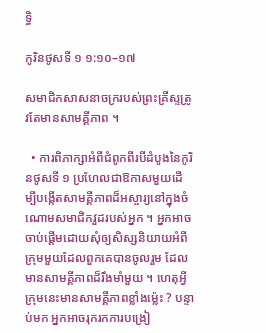ទ្ធិ

កូរិនថូសទី ១ ១:១០–១៧

សមាជិកសាសនាចក្ររបស់ព្រះគ្រីស្ទត្រូវតែមានសាមគ្គីភាព ។

  • ការពិភាក្សាអំពីជំពូកពីរបីដំបូងនៃកូរិនថូសទី ១ ប្រហែលជាឱកាសមួយដើម្បីបង្កើតសាមគ្គីភាពដ៏អស្ចារ្យនៅក្នុងចំណោមសមាជិកវួដរបស់អ្នក ។ អ្នកអាចចាប់ផ្ដើមដោយសុំឲ្យសិស្សនិយាយអំពីក្រុមមួយដែលពួកគេបានចូលរួម ដែលមានសាមគ្គីភាពដ៏រឹងមាំមួយ ។ ហេតុអ្វីក្រុមនេះមានសាមគ្គីភាពខ្លាំងម៉្លេះ ? បន្ទាប់មក អ្នកអាចរុករកការបង្រៀ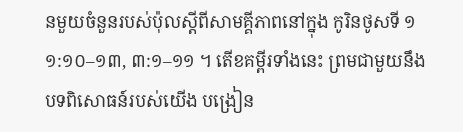នមួយចំនួនរបស់ប៉ុលស្ដីពីសាមគ្គីភាពនៅក្នុង កូរិនថូសទី ១ ១:១០–១៣, ៣:១–១១ ។ តើខគម្ពីរទាំងនេះ ព្រមជាមួយនឹងបទពិសោធន៍របស់យើង បង្រៀន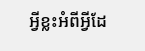អ្វីខ្លះអំពីអ្វីដែ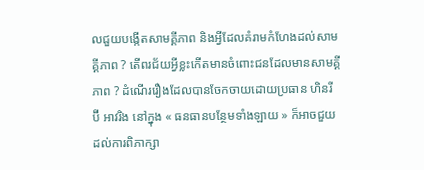លជួយបង្កើតសាមគ្គីភាព និងអ្វីដែលគំរាមកំហែងដល់សាមគ្គីភាព ? តើពរជ័យអ្វីខ្លះកើតមានចំពោះជនដែលមានសាមគ្គីភាព ? ដំណើររឿងដែលបានចែកចាយដោយប្រធាន ហិនរី ប៊ី អាវរិង នៅក្នុង « ធនធានបន្ថែមទាំងឡាយ » ក៏អាចជួយដល់ការពិភាក្សា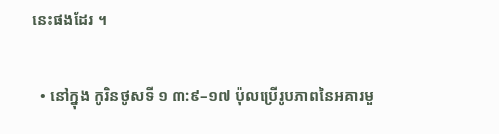នេះផងដែរ ។

  • នៅក្នុង កូរិនថូសទី ១ ៣:៩–១៧ ប៉ុលប្រើរូបភាពនៃអគារមួ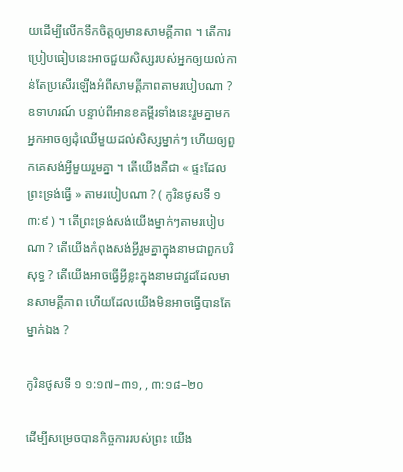យដើម្បីលើកទឹកចិត្តឲ្យមានសាមគ្គីភាព ។ តើការប្រៀបធៀបនេះអាចជួយសិស្សរបស់អ្នកឲ្យយល់កាន់តែប្រសើរឡើងអំពីសាមគ្គីភាពតាមរបៀបណា ? ឧទាហរណ៍ បន្ទាប់ពីអានខគម្ពីរទាំងនេះរួមគ្នាមក អ្នកអាចឲ្យដុំឈើមួយដល់សិស្សម្នាក់ៗ ហើយឲ្យពួកគេសង់អ្វីមួយរួមគ្នា ។ តើយើងគឺជា « ផ្ទះដែលព្រះទ្រង់ធ្វើ » តាមរបៀបណា ? ( កូរិនថូសទី ១ ៣:៩ ) ។ តើព្រះទ្រង់សង់យើងម្នាក់ៗតាមរបៀបណា ? តើយើងកំពុងសង់អ្វីរួមគ្នាក្នុងនាមជាពួកបរិសុទ្ធ ? តើយើងអាចធ្វើអ្វីខ្លះក្នុងនាមជាវួដដែលមានសាមគ្គីភាព ហើយដែលយើងមិនអាចធ្វើបានតែម្នាក់ឯង ?

កូរិនថូសទី ១ ១:១៧–៣១, , ៣:១៨–២០

ដើម្បីសម្រេចបានកិច្ចការរបស់ព្រះ យើង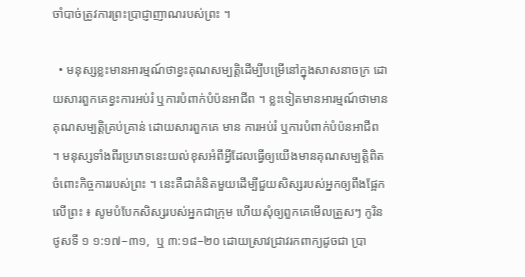ចាំបាច់ត្រូវការព្រះប្រាជ្ញាញាណរបស់ព្រះ ។

  • មនុស្សខ្លះមានអារម្មណ៍ថាខ្វះគុណសម្បត្តិដើម្បីបម្រើនៅក្នុងសាសនាចក្រ ដោយសារពួកគេខ្វះការអប់រំ ឬការបំពាក់បំប៉នអាជីព ។ ខ្លះទៀតមានអារម្មណ៍ថាមានគុណសម្បត្តិគ្រប់គ្រាន់ ដោយសារពួកគេ មាន ការអប់រំ ឬការបំពាក់បំប៉នអាជីព ។ មនុស្សទាំងពីរប្រភេទនេះយល់ខុសអំពីអ្វីដែលធ្វើឲ្យយើងមានគុណសម្បត្តិពិតចំពោះកិច្ចការរបស់ព្រះ ។ នេះគឺជាគំនិតមួយដើម្បីជួយសិស្សរបស់អ្នកឲ្យពឹងផ្អែកលើព្រះ ៖ សូមបំបែកសិស្សរបស់អ្នកជាក្រុម ហើយសុំឲ្យពួកគេមើលត្រួសៗ កូរិនថូសទី ១ ១:១៧–៣១,  ឬ ៣:១៨–២០ ដោយស្រាវជ្រាវរកពាក្យដូចជា ប្រា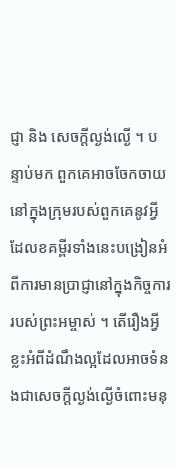ជ្ញា និង សេចក្ដីល្ងង់ល្ងើ ។ បន្ទាប់មក ពួកគេអាចចែកចាយនៅក្នុងក្រុមរបស់ពួកគេនូវអ្វីដែលខគម្ពីរទាំងនេះបង្រៀនអំពីការមានប្រាជ្ញានៅក្នុងកិច្ចការរបស់ព្រះអម្ចាស់ ។ តើរឿងអ្វីខ្លះអំពីដំណឹងល្អដែលអាចទំនងជាសេចក្ដីល្ងង់ល្ងើចំពោះមនុ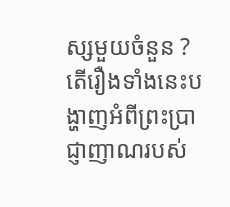ស្សមួយចំនួន ? តើរឿងទាំងនេះបង្ហាញអំពីព្រះប្រាជ្ញាញាណរបស់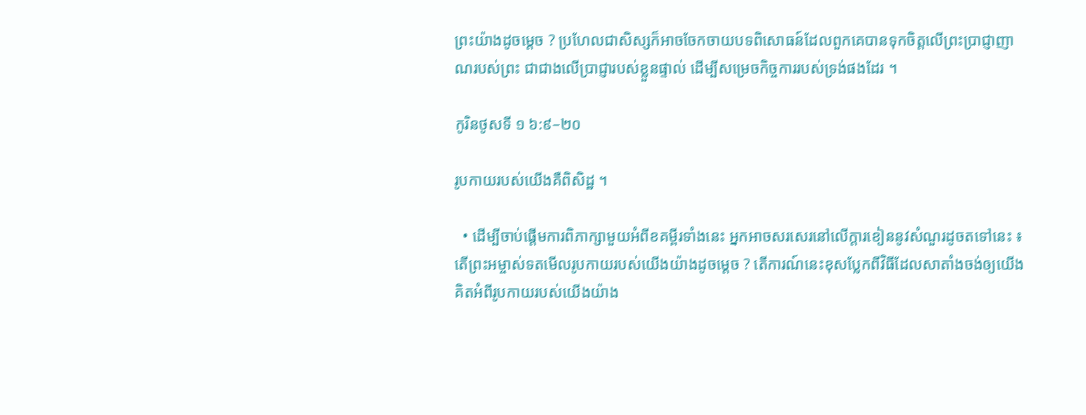ព្រះយ៉ាងដូចម្ដេច ? ប្រហែលជាសិស្សក៏អាចចែកចាយបទពិសោធន៍ដែលពួកគេបានទុកចិត្តលើព្រះប្រាជ្ញាញាណរបស់ព្រះ ជាជាងលើប្រាជ្ញារបស់ខ្លួនផ្ទាល់ ដើម្បីសម្រេចកិច្ចការរបស់ទ្រង់ផងដែរ ។

កូរិនថូសទី ១ ៦:៩–២០

រូបកាយរបស់យើងគឺពិសិដ្ឋ ។

  • ដើម្បីចាប់ផ្ដើមការពិភាក្សាមួយអំពីខគម្ពីរទាំងនេះ អ្នកអាចសរសេរនៅលើក្ដារខៀននូវសំណួរដូចតទៅនេះ ៖ តើព្រះអម្ចាស់ទតមើលរូបកាយរបស់យើងយ៉ាងដូចម្ដេច ? តើការណ៍នេះខុសប្លែកពីវិធីដែលសាតាំងចង់ឲ្យយើងគិតអំពីរូបកាយរបស់យើងយ៉ាង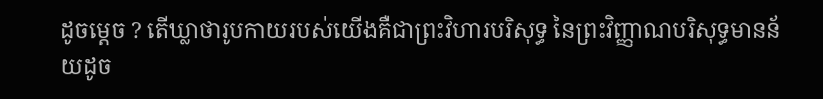ដូចម្ដេច ? តើឃ្លាថារូបកាយរបស់យើងគឺជាព្រះវិហារបរិសុទ្ធ នៃព្រះវិញ្ញាណបរិសុទ្ធមានន័យដូច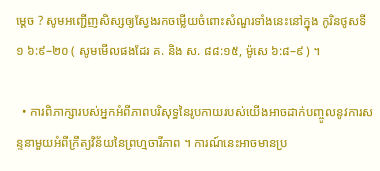ម្ដេច ? សូមអញ្ជើញសិស្សឲ្យស្វែងរកចម្លើយចំពោះសំណួរទាំងនេះនៅក្នុង កូរិនថូសទី ១ ៦:៩–២០ ( សូមមើលផងដែរ គ. និង ស. ៨៨:១៥, ម៉ូសេ ៦:៨–៩ ) ។

  • ការពិភាក្សារបស់អ្នកអំពីភាពបរិសុទ្ធនៃរូបកាយរបស់យើងអាចដាក់បញ្ចូលនូវការសន្ទនាមួយអំពីក្រឹត្យវិន័យនៃព្រហ្មចារីភាព ។ ការណ៍នេះអាចមានប្រ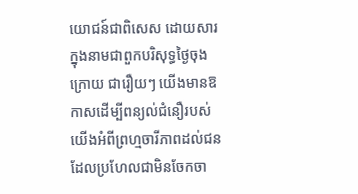យោជន៍ជាពិសេស ដោយសារក្នុងនាមជាពួកបរិសុទ្ធថ្ងៃចុងក្រោយ ជារឿយៗ យើងមានឱកាសដើម្បីពន្យល់ជំនឿរបស់យើងអំពីព្រហ្មចារីភាពដល់ជនដែលប្រហែលជាមិនចែកចា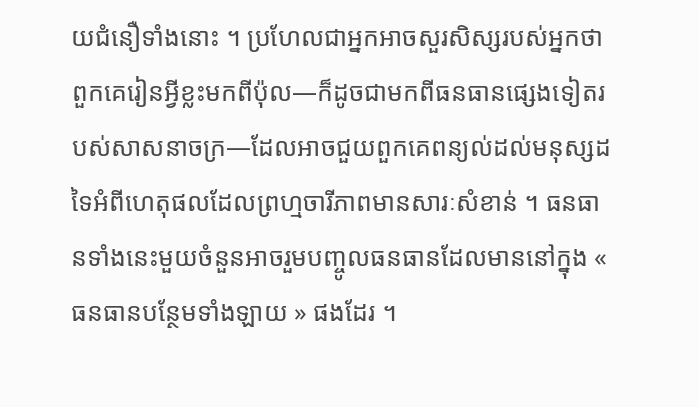យជំនឿទាំងនោះ ។ ប្រហែលជាអ្នកអាចសួរសិស្សរបស់អ្នកថាពួកគេរៀនអ្វីខ្លះមកពីប៉ុល—ក៏ដូចជាមកពីធនធានផ្សេងទៀតរបស់សាសនាចក្រ—ដែលអាចជួយពួកគេពន្យល់ដល់មនុស្សដទៃអំពីហេតុផលដែលព្រហ្មចារីភាពមានសារៈសំខាន់ ។ ធនធានទាំងនេះមួយចំនួនអាចរួមបញ្ចូលធនធានដែលមាននៅក្នុង « ធនធានបន្ថែមទាំងឡាយ » ផងដែរ ។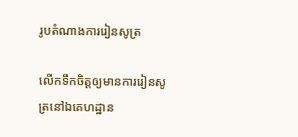រូបតំណាងការរៀនសូត្រ

លើកទឹកចិត្តឲ្យមានការរៀនសូត្រនៅឯគេហដ្ឋាន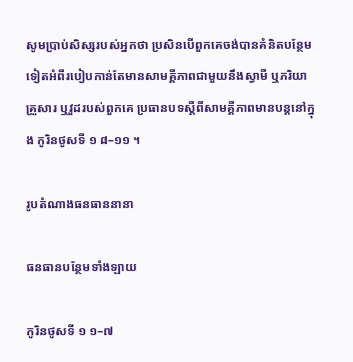សូមប្រាប់សិស្សរបស់អ្នកថា ប្រសិនបើពួកគេចង់បានគំនិតបន្ថែមទៀតអំពីរបៀបកាន់តែមានសាមគ្គីភាពជាមួយនឹងស្វាមី ឬភរិយា គ្រួសារ ឬវួដរបស់ពួកគេ ប្រធានបទស្ដីពីសាមគ្គីភាពមានបន្តនៅក្នុង កូរិនថូសទី ១ ៨–១១ ។

រូបតំណាងធនធាននានា

ធនធានបន្ថែមទាំងឡាយ

កូរិនថូសទី ១ ១–៧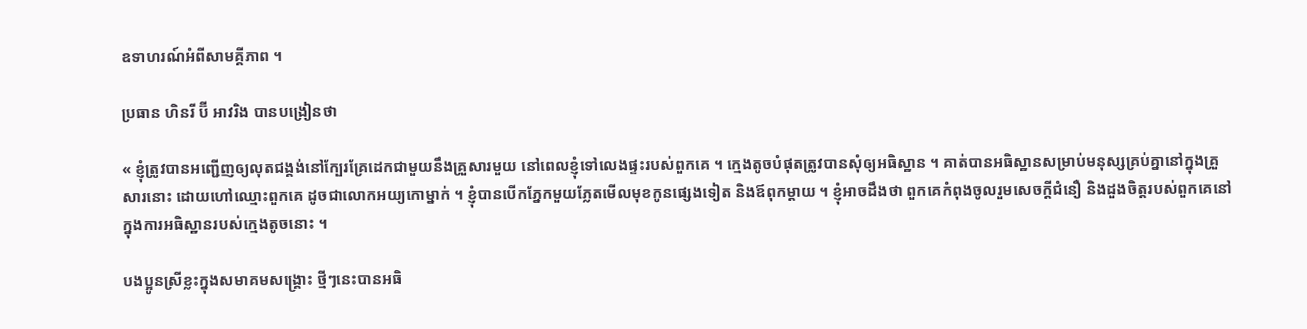ឧទាហរណ៍អំពីសាមគ្គីភាព ។

ប្រធាន ហិនរី ប៊ី អាវរិង បានបង្រៀនថា

« ខ្ញុំត្រូវបានអញ្ជើញឲ្យលុតជង្គង់នៅក្បែរគ្រែដេកជាមួយនឹងគ្រួសារមួយ នៅពេលខ្ញុំទៅលេងផ្ទះរបស់ពួកគេ ។ ក្មេងតូចបំផុតត្រូវបានសុំឲ្យអធិស្ឋាន ។ គាត់បានអធិស្ឋានសម្រាប់មនុស្សគ្រប់គ្នានៅក្នុងគ្រួសារនោះ ដោយហៅឈ្មោះពួកគេ ដូចជាលោកអយ្យកោម្នាក់ ។ ខ្ញុំបានបើកភ្នែកមួយភ្លែតមើលមុខកូនផ្សេងទៀត និងឪពុកម្ដាយ ។ ខ្ញុំអាចដឹងថា ពួកគេកំពុងចូលរួមសេចក្ដីជំនឿ និងដួងចិត្តរបស់ពួកគេនៅក្នុងការអធិស្ឋានរបស់ក្មេងតូចនោះ ។

បងប្អូនស្រីខ្លះក្នុងសមាគមសង្គ្រោះ ថ្មីៗនេះបានអធិ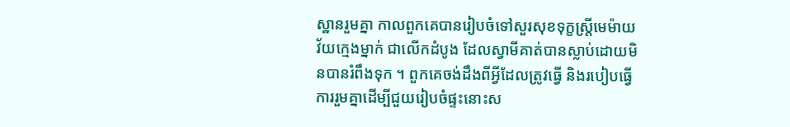ស្ឋានរួមគ្នា កាលពួកគេបានរៀបចំទៅសួរសុខទុក្ខស្ត្រីមេម៉ាយវ័យក្មេងម្នាក់ ជាលើកដំបូង ដែលស្វាមីគាត់បានស្លាប់ដោយមិនបានរំពឹងទុក ។ ពួកគេចង់ដឹងពីអ្វីដែលត្រូវធ្វើ និងរបៀបធ្វើការរួមគ្នាដើម្បីជួយរៀបចំផ្ទះនោះស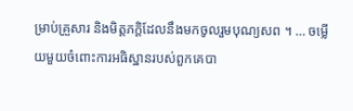ម្រាប់គ្រួសារ និងមិត្តភក្ដិដែលនឹងមកចូលរួមបុណ្យសព ។ … ចម្លើយមួយចំពោះការអធិស្ឋានរបស់ពួកគេបា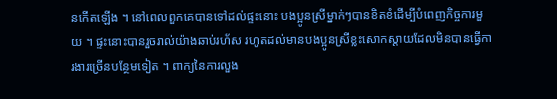នកើតឡើង ។ នៅពេលពួកគេបានទៅដល់ផ្ទះនោះ បងប្អូនស្រីម្នាក់ៗបានខិតខំដើម្បីបំពេញកិច្ចការមួយ ។ ផ្ទះនោះបានរួចរាល់យ៉ាងឆាប់រហ័ស រហូតដល់មានបងប្អូនស្រីខ្លះសោកស្ដាយដែលមិនបានធ្វើការងារច្រើនបន្ថែមទៀត ។ ពាក្យនៃការលួង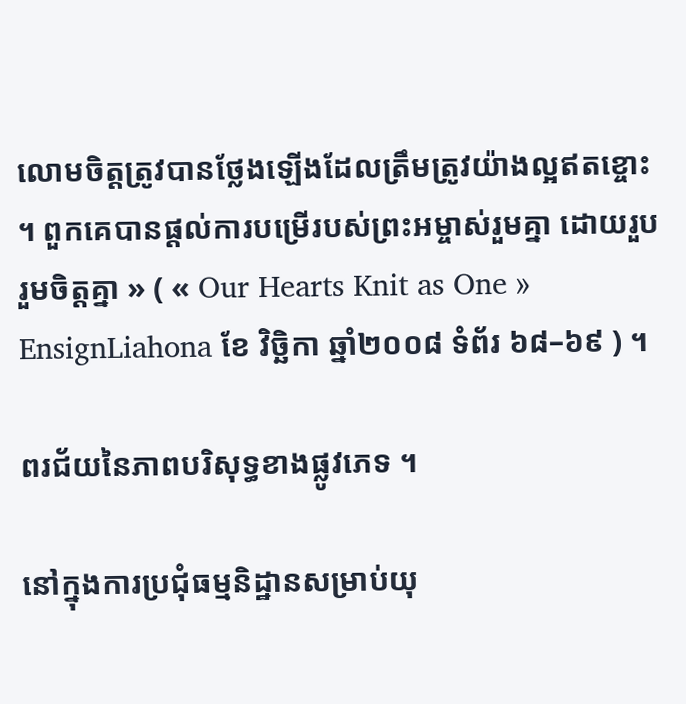លោមចិត្តត្រូវបានថ្លែងឡើងដែលត្រឹមត្រូវយ៉ាងល្អឥតខ្ចោះ ។ ពួកគេបានផ្ដល់ការបម្រើរបស់ព្រះអម្ចាស់រួមគ្នា ដោយរួបរួមចិត្តគ្នា » ( « Our Hearts Knit as One » EnsignLiahona ខែ វិច្ឆិកា ឆ្នាំ២០០៨ ទំព័រ ៦៨–៦៩ ) ។

ពរជ័យនៃភាពបរិសុទ្ធខាងផ្លូវភេទ ។

នៅក្នុងការប្រជុំធម្មនិដ្ឋានសម្រាប់យុ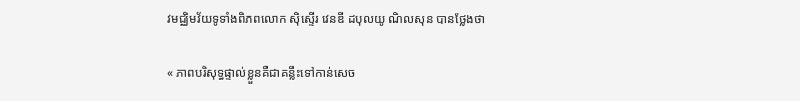វមជ្ឈិមវ័យទូទាំងពិភពលោក ស៊ិស្ទើរ វេនឌី ដបុលយូ ណិលសុន បានថ្លែងថា

« ភាពបរិសុទ្ធផ្ទាល់ខ្លួនគឺជាគន្លឹះទៅកាន់សេច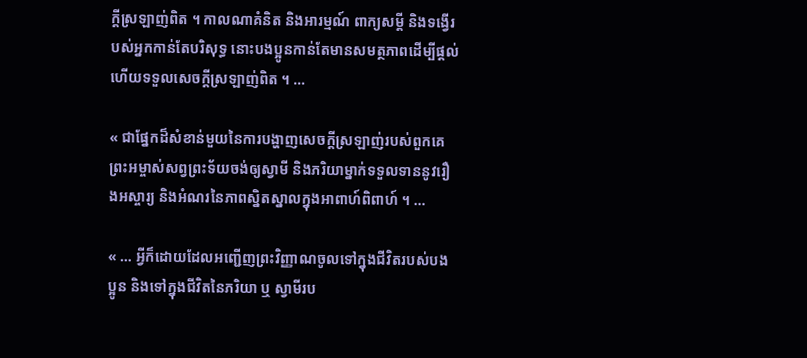ក្ដីស្រឡាញ់ពិត ។ កាលណាគំនិត និងអារម្មណ៍ ពាក្យសម្ដី និងទង្វើរបស់អ្នកកាន់តែបរិសុទ្ធ នោះបងប្អូនកាន់តែមានសមត្ថភាពដើម្បីផ្ដល់ ហើយទទួលសេចក្ដីស្រឡាញ់ពិត ។ …

« ជាផ្នែកដ៏សំខាន់មួយនៃការបង្ហាញសេចក្ដីស្រឡាញ់របស់ពួកគេ ព្រះអម្ចាស់សព្វព្រះទ័យចង់ឲ្យស្វាមី និងភរិយាម្នាក់ទទួលទាននូវរឿងអស្ចារ្យ និងអំណរនៃភាពស្និតស្នាលក្នុងអាពាហ៍ពិពាហ៍ ។ …

« … អ្វីក៏ដោយដែលអញ្ជើញព្រះវិញ្ញាណចូលទៅក្នុងជីវិតរបស់បងប្អូន និងទៅក្នុងជីវិតនៃភរិយា ឬ ស្វាមីរប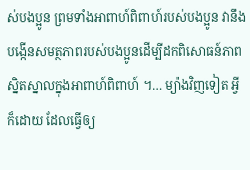ស់បងប្អូន ព្រមទាំងអាពាហ៍ពិពាហ៍របស់បងប្អូន វានឹងបង្កើនសមត្ថភាពរបស់បងប្អូនដើម្បីដកពិសោធន៍ភាពស្និតស្នាលក្នុងអាពាហ៍ពិពាហ៍ ។… ម្យ៉ាងវិញទៀត អ្វីក៏ដោយ ដែលធ្វើឲ្យ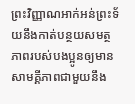ព្រះវិញ្ញាណអាក់អន់ព្រះទ័យនឹងកាត់បន្ថយសមត្ថភាពរបស់បងប្អូនឲ្យមានសាមគ្គីភាពជាមួយនឹង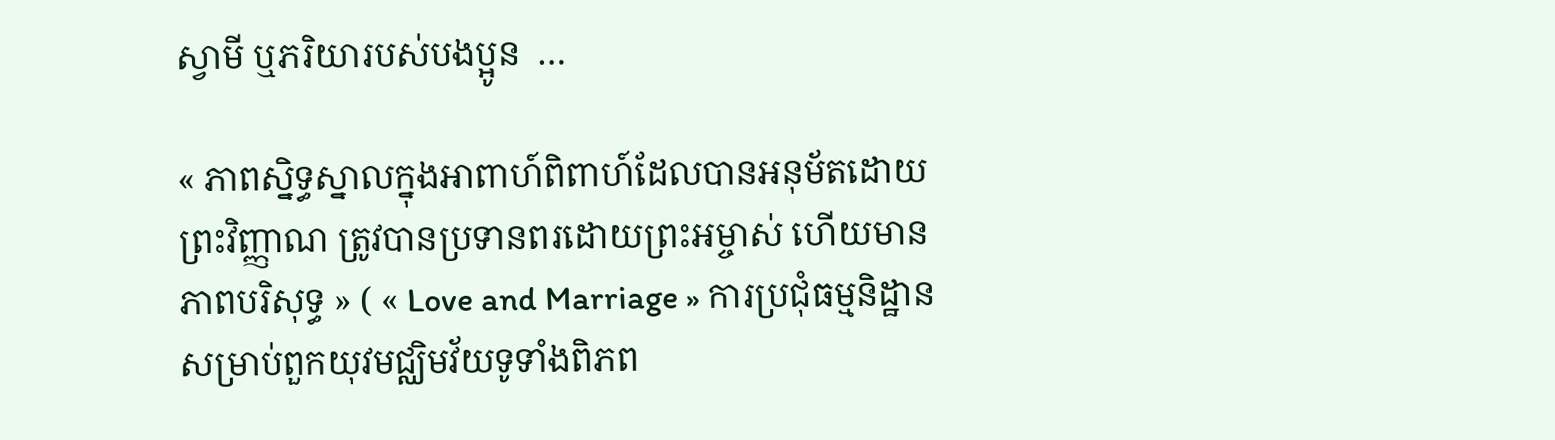ស្វាមី ឬភរិយារបស់បងប្អូន  …

« ភាពស្និទ្ធស្នាលក្នុងអាពាហ៍ពិពាហ៍ដែលបានអនុម័តដោយព្រះវិញ្ញាណ ត្រូវបានប្រទានពរដោយព្រះអម្ចាស់ ហើយមានភាពបរិសុទ្ធ » ( « Love and Marriage » ការប្រជុំធម្មនិដ្ឋានសម្រាប់ពួកយុវមជ្ឈិមវ័យទូទាំងពិភព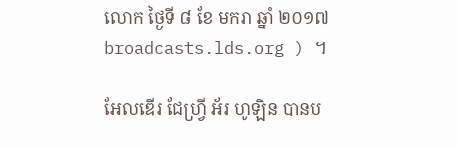លោក ថ្ងៃទី ៨ ខែ មករា ឆ្នាំ ២០១៧ broadcasts.lds.org ) ។

អែលឌើរ ជែហ្វ្រី អ័រ ហូឡិន បានប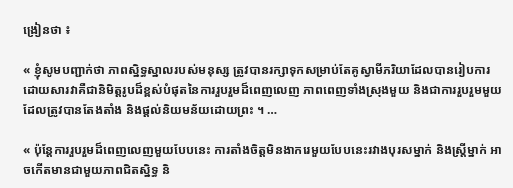ង្រៀនថា ៖

« ខ្ញុំសូមបញ្ជាក់ថា ភាពស្និទ្ធស្នាលរបស់មនុស្ស ត្រូវបានរក្សាទុកសម្រាប់តែគូស្វាមីភរិយាដែលបានរៀបការ ដោយសារវាគឺជានិមិត្តរូបដ៏ខ្ពស់បំផុតនៃការរួបរួមដ៏ពេញលេញ ភាពពេញទាំងស្រុងមួយ និងជាការរួបរួមមួយដែលត្រូវបានតែងតាំង និងផ្ដល់និយមន័យដោយព្រះ ។ …

« ប៉ុន្តែការរួបរួមដ៏ពេញលេញមួយបែបនេះ ការតាំងចិត្តមិនងាករេមួយបែបនេះរវាងបុរសម្នាក់ និងស្ត្រីម្នាក់ អាចកើតមានជាមួយភាពជិតស្និទ្ធ និ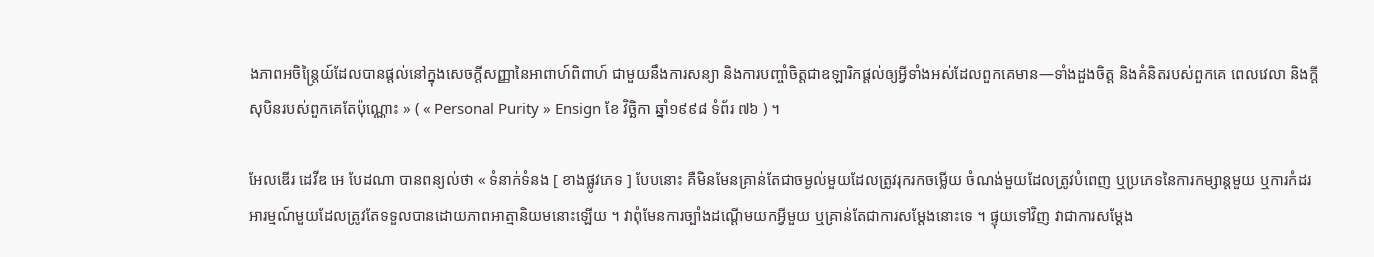ងភាពអចិន្ត្រៃយ៍ដែលបានផ្ដល់នៅក្នុងសេចក្ដីសញ្ញានៃអាពាហ៍ពិពាហ៍ ជាមួយនឹងការសន្យា និងការបញ្ចាំចិត្តជាឧឡារិកផ្ដល់ឲ្យអ្វីទាំងអស់ដែលពួកគេមាន—ទាំងដួងចិត្ត និងគំនិតរបស់ពួកគេ ពេលវេលា និងក្ដីសុបិនរបស់ពួកគេតែប៉ុណ្ណោះ » ( « Personal Purity » Ensign ខែ វិច្ឆិកា ឆ្នាំ១៩៩៨ ទំព័រ ៧៦ ) ។

អែលឌើរ ដេវីឌ អេ បែដណា បានពន្យល់ថា « ទំនាក់ទំនង [ ខាងផ្លូវភេទ ] បែបនោះ គឺមិនមែនគ្រាន់តែជាចម្ងល់មួយដែលត្រូវរុករកចម្លើយ ចំណង់មួយដែលត្រូវបំពេញ ឬប្រភេទនៃការកម្សាន្តមួយ ឬការកំដរអារម្មណ៍មួយដែលត្រូវតែទទួលបានដោយភាពអាត្មានិយមនោះឡើយ ។ វាពុំមែនការច្បាំងដណ្ដើមយកអ្វីមួយ ឬគ្រាន់តែជាការសម្ដែងនោះទេ ។ ផ្ទុយទៅវិញ វាជាការសម្ដែង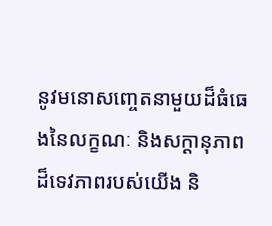នូវមនោសញ្ចេតនាមួយដ៏ធំធេងនៃលក្ខណៈ និងសក្ដានុភាពដ៏ទេវភាពរបស់យើង និ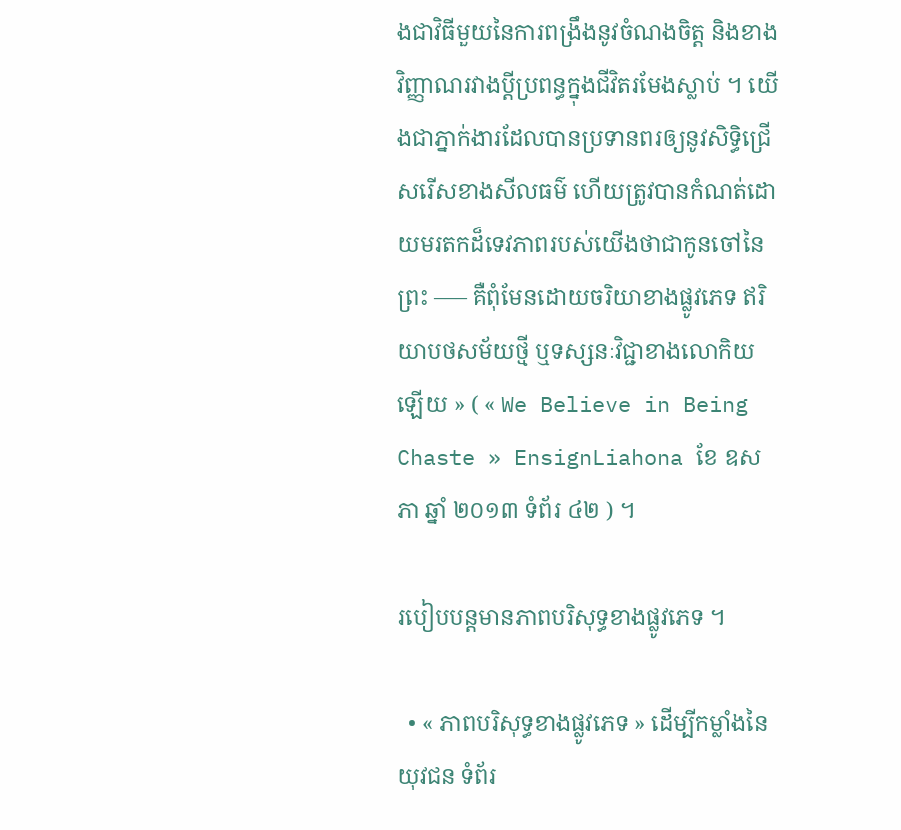ងជាវិធីមួយនៃការពង្រឹងនូវចំណងចិត្ត និងខាងវិញ្ញាណរវាងប្ដីប្រពន្ធក្នុងជីវិតរមែងស្លាប់ ។ យើងជាភ្នាក់ងារដែលបានប្រទានពរឲ្យនូវសិទ្ធិជ្រើសរើសខាងសីលធម៌ ហើយត្រូវបានកំណត់ដោយមរតកដ៏ទេវភាពរបស់យើងថាជាកូនចៅនៃព្រះ ––– គឺពុំមែនដោយចរិយាខាងផ្លូវភេទ ឥរិយាបថសម័យថ្មី ឬទស្សនៈវិជ្ជាខាងលោកិយឡើយ » ( « We Believe in Being Chaste » EnsignLiahona ខែ ឧសភា ឆ្នាំ ២០១៣ ទំព័រ ៤២ ) ។

របៀបបន្តមានភាពបរិសុទ្ធខាងផ្លូវភេទ ។

  • « ភាពបរិសុទ្ធខាងផ្លូវភេទ » ដើម្បីកម្លាំងនៃយុវជន ទំព័រ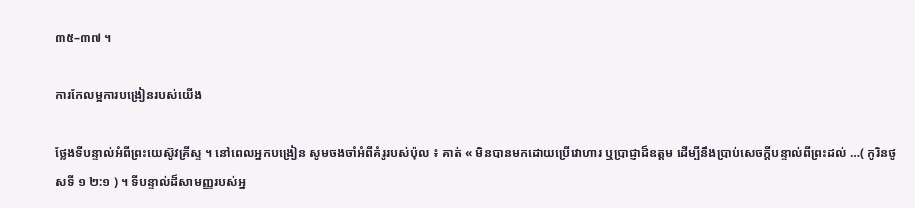៣៥–៣៧ ។

ការកែលម្អការបង្រៀនរបស់យើង

ថ្លែងទីបន្ទាល់អំពីព្រះយេស៊ូវគ្រីស្ទ ។ នៅពេលអ្នកបង្រៀន សូមចងចាំអំពីគំរូរបស់ប៉ុល ៖ គាត់ « មិនបានមកដោយប្រើវោហារ ឬប្រាជ្ញាដ៏ឧត្តម ដើម្បីនឹងប្រាប់សេចក្តីបន្ទាល់ពីព្រះដល់ …( កូរិនថូសទី ១ ២:១ ) ។ ទីបន្ទាល់ដ៏សាមញ្ញរបស់អ្ន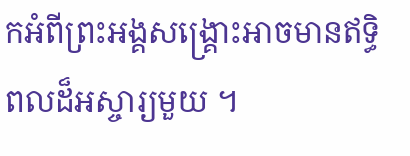កអំពីព្រះអង្គសង្គ្រោះអាចមានឥទ្ធិពលដ៏អស្ចារ្យមួយ ។